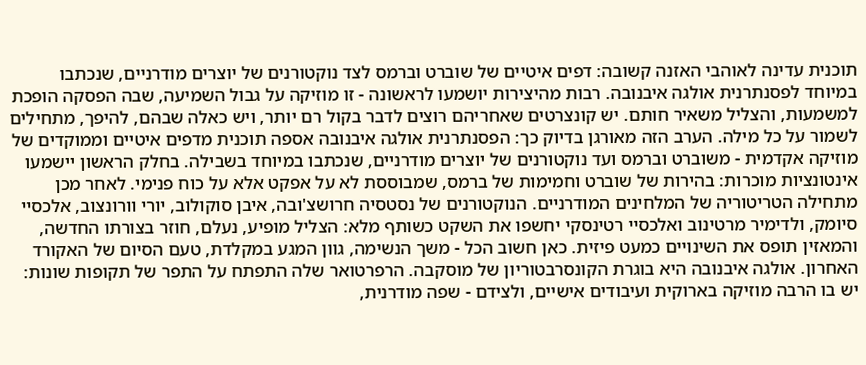תוכנית עדינה לאוהבי האזנה קשובה: דפים איטיים של שוברט וברמס לצד נוקטורנים של יוצרים מודרניים, שנכתבו במיוחד לפסנתרנית אולגה איבנובה. רבות מהיצירות יושמעו לראשונה - זו מוזיקה על גבול השמיעה, שבה הפסקה הופכת למשמעות, והצליל משאיר חותם. יש קונצרטים שאחריהם רוצים לדבר בקול רם יותר, ויש כאלה שבהם, להיפך, מתחילים לשמור על כל מילה. הערב הזה מאורגן בדיוק כך: הפסנתרנית אולגה איבנובה אספה תוכנית מדפים איטיים וממוקדים של מוזיקה אקדמית - משוברט וברמס ועד נוקטורנים של יוצרים מודרניים, שנכתבו במיוחד בשבילה. בחלק הראשון יישמעו אינטונציות מוכרות: בהירות של שוברט וחמימות של ברמס, שמבוססת לא על אפקט אלא על כוח פנימי. לאחר מכן מתחילה הטריטוריה של המלחינים המודרניים. הנוקטורנים של נסטסיה חרושצ'ובה, איבן סוקולוב, יורי וורונצוב, אלכסיי סיומק, ולדימיר מרטינוב ואלכסיי רטינסקי יחשפו את השקט כשותף מלא: הצליל מופיע, נעלם, חוזר בצורתו החדשה, והמאזין תופס את השינויים כמעט פיזית. כאן חשוב הכל - משך הנשימה, גוון המגע במקלדת, טעם הסיום של האקורד האחרון. אולגה איבנובה היא בוגרת הקונסרבטוריון של מוסקבה. הרפרטואר שלה התפתח על התפר של תקופות שונות: יש בו הרבה מוזיקה בארוקית ועיבודים אישיים, ולצידם - שפה מודרנית,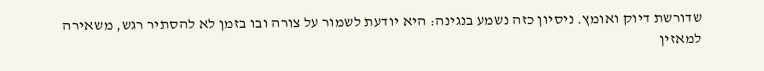שדורשת דיוק ואומץ. ניסיון כזה נשמע בנגינה: היא יודעת לשמור על צורה ובו בזמן לא להסתיר רגש, משאירה למאזין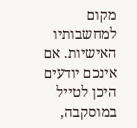מקום למחשבותיו האישיות. אם אינכם יודעים היכן לטייל במוסקבה,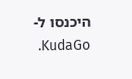היכנסו ל-KudaGo.